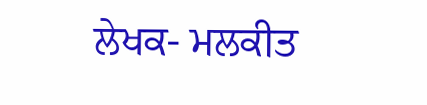ਲੇਖਕ- ਮਲਕੀਤ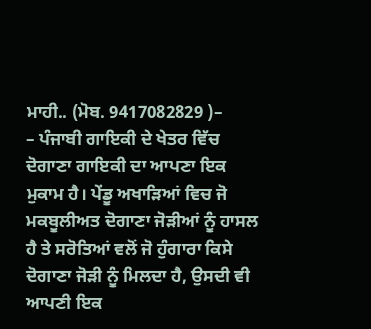ਮਾਹੀ.. (ਮੋਬ. 9417082829 )–
– ਪੰਜਾਬੀ ਗਾਇਕੀ ਦੇ ਖੇਤਰ ਵਿੱਚ ਦੋਗਾਣਾ ਗਾਇਕੀ ਦਾ ਆਪਣਾ ਇਕ ਮੁਕਾਮ ਹੈ। ਪੇਂਡੂ ਅਖਾੜਿਆਂ ਵਿਚ ਜੋ ਮਕਬੂਲੀਅਤ ਦੋਗਾਣਾ ਜੋੜੀਆਂ ਨੂੰ ਹਾਸਲ ਹੈ ਤੇ ਸਰੋਤਿਆਂ ਵਲੋਂ ਜੋ ਹੁੰਗਾਰਾ ਕਿਸੇ ਦੋਗਾਣਾ ਜੋੜੀ ਨੂੰ ਮਿਲਦਾ ਹੈ, ਉਸਦੀ ਵੀ ਆਪਣੀ ਇਕ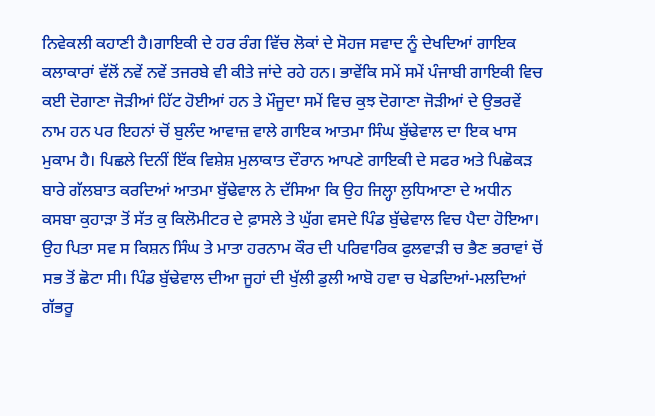ਨਿਵੇਕਲੀ ਕਹਾਣੀ ਹੈ।ਗਾਇਕੀ ਦੇ ਹਰ ਰੰਗ ਵਿੱਚ ਲੋਕਾਂ ਦੇ ਸੋਹਜ ਸਵਾਦ ਨੂੰ ਦੇਖਦਿਆਂ ਗਾਇਕ ਕਲਾਕਾਰਾਂ ਵੱਲੋਂ ਨਵੇਂ ਨਵੇਂ ਤਜਰਬੇ ਵੀ ਕੀਤੇ ਜਾਂਦੇ ਰਹੇ ਹਨ। ਭਾਵੇਂਕਿ ਸਮੇਂ ਸਮੇਂ ਪੰਜਾਬੀ ਗਾਇਕੀ ਵਿਚ ਕਈ ਦੋਗਾਣਾ ਜੋੜੀਆਂ ਹਿੱਟ ਹੋਈਆਂ ਹਨ ਤੇ ਮੌਜੂਦਾ ਸਮੇਂ ਵਿਚ ਕੁਝ ਦੋਗਾਣਾ ਜੋੜੀਆਂ ਦੇ ਉਭਰਵੇਂ ਨਾਮ ਹਨ ਪਰ ਇਹਨਾਂ ਚੋਂ ਬੁਲੰਦ ਆਵਾਜ਼ ਵਾਲੇ ਗਾਇਕ ਆਤਮਾ ਸਿੰਘ ਬੁੱਢੇਵਾਲ ਦਾ ਇਕ ਖਾਸ ਮੁਕਾਮ ਹੈ। ਪਿਛਲੇ ਦਿਨੀਂ ਇੱਕ ਵਿਸ਼ੇਸ਼ ਮੁਲਾਕਾਤ ਦੌਰਾਨ ਆਪਣੇ ਗਾਇਕੀ ਦੇ ਸਫਰ ਅਤੇ ਪਿਛੋਕੜ ਬਾਰੇ ਗੱਲਬਾਤ ਕਰਦਿਆਂ ਆਤਮਾ ਬੁੱਢੇਵਾਲ ਨੇ ਦੱਸਿਆ ਕਿ ਉਹ ਜਿਲ੍ਹਾ ਲੁਧਿਆਣਾ ਦੇ ਅਧੀਨ ਕਸਬਾ ਕੁਹਾੜਾ ਤੋਂ ਸੱਤ ਕੁ ਕਿਲੋਮੀਟਰ ਦੇ ਫ਼ਾਸਲੇ ਤੇ ਘੁੱਗ ਵਸਦੇ ਪਿੰਡ ਬੁੱਢੇਵਾਲ ਵਿਚ ਪੈਦਾ ਹੋਇਆ। ਉਹ ਪਿਤਾ ਸਵ ਸ ਕਿਸ਼ਨ ਸਿੰਘ ਤੇ ਮਾਤਾ ਹਰਨਾਮ ਕੌਰ ਦੀ ਪਰਿਵਾਰਿਕ ਫੁਲਵਾੜੀ ਚ ਭੈਣ ਭਰਾਵਾਂ ਚੋਂ ਸਭ ਤੋਂ ਛੋਟਾ ਸੀ। ਪਿੰਡ ਬੁੱਢੇਵਾਲ ਦੀਆ ਜੂਹਾਂ ਦੀ ਖੁੱਲੀ ਡੁਲੀ ਆਬੋ ਹਵਾ ਚ ਖੇਡਦਿਆਂ-ਮਲਦਿਆਂ ਗੱਭਰੂ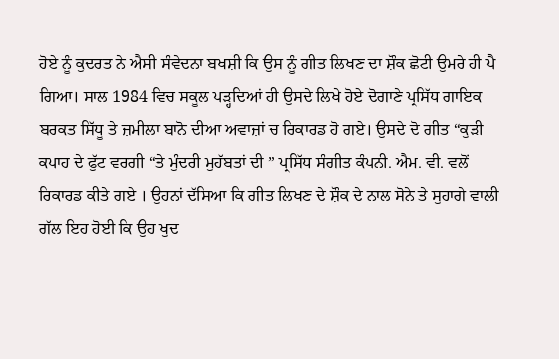ਹੋਏ ਨੂੰ ਕੁਦਰਤ ਨੇ ਐਸੀ ਸੰਵੇਦਨਾ ਬਖਸ਼ੀ ਕਿ ਉਸ ਨੂੰ ਗੀਤ ਲਿਖਣ ਦਾ ਸ਼ੌਕ ਛੋਟੀ ਉਮਰੇ ਹੀ ਪੈ ਗਿਆ। ਸਾਲ 1984 ਵਿਚ ਸਕੂਲ ਪੜ੍ਹਦਿਆਂ ਹੀ ਉਸਦੇ ਲਿਖੇ ਹੋਏ ਦੋਗਾਣੇ ਪ੍ਰਸਿੱਧ ਗਾਇਕ ਬਰਕਤ ਸਿੱਧੂ ਤੇ ਜ਼ਮੀਲਾ ਬਾਨੋ ਦੀਆ ਅਵਾਜ਼ਾਂ ਚ ਰਿਕਾਰਡ ਹੋ ਗਏ। ਉਸਦੇ ਦੋ ਗੀਤ “ਕੁੜੀ ਕਪਾਹ ਦੇ ਫੁੱਟ ਵਰਗੀ “ਤੇ ਮੁੰਦਰੀ ਮੁਹੱਬਤਾਂ ਦੀ ” ਪ੍ਰਸਿੱਧ ਸੰਗੀਤ ਕੰਪਨੀ. ਐਮ. ਵੀ. ਵਲੋਂ ਰਿਕਾਰਡ ਕੀਤੇ ਗਏ । ਉਹਨਾਂ ਦੱਸਿਆ ਕਿ ਗੀਤ ਲਿਖਣ ਦੇ ਸ਼ੌਕ ਦੇ ਨਾਲ ਸੋਨੇ ਤੇ ਸੁਹਾਗੇ ਵਾਲੀ ਗੱਲ ਇਹ ਹੋਈ ਕਿ ਉਹ ਖੁਦ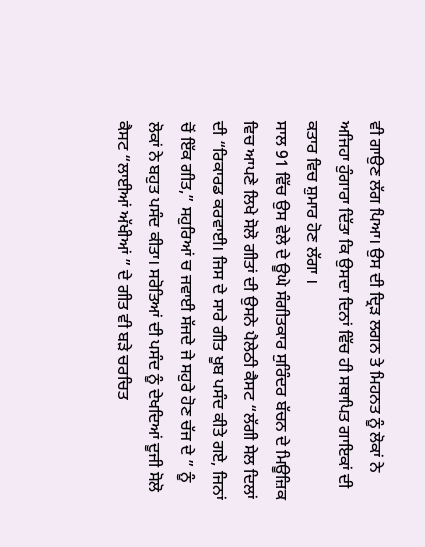ਵੀ ਗਾਉਣ ਲੱਗ ਪਿਆ। ਉਸ ਦੀ ਦ੍ਰਿੜ ਲਗਨ ਤੇ ਮਿਹਨਤ ਨੂੰ ਲੋਕਾਂ ਨੇ ਅਜਿਹਾ ਹੁੰਗਾਰਾ ਦਿੱਤਾ ਕਿ ਉਸਦਾ ਦਿਨਾਂ ਵਿੱਚ ਹੀ ਸਥਾਪਿਤ ਗਾਇਕਾਂ ਦੀ ਕਤਾਰ ਵਿਚ ਸ਼ੁਮਾਰ ਹੋਣ ਲੱਗਾ ।
ਸਾਲ 91 ਵਿੱਚ ਉਸ ਵੇਲੇ ਦੇ ਊਘੇ ਸੰਗੀਤਕਾਰ ਸੁਰਿੰਦਰ ਬੱਚਨ ਦੇ ਮਿਊਜ਼ਿਕ ਵਿਚ ਆਪਣੇ ਲਿਖੇ ਸੋਲੋ ਗੀਤਾਂ ਦੀ ਉਸਨੇ ਪੈਲੇਠੀ ਕੈਸਟ “ਲੱਗੀ ਸੇਲ ਦਿਲਾਂ ਦੀ “ਰਿਕਾਰਡ ਕਰਵਾਈ। ਜਿਸ ਦੇ ਸਾਰੇ ਗੀਤ ਖੂਬ ਪਸੰਦ ਕੀਤੇ ਗਏ, ਜਿਨਾਂ ਚੋਂ ਇੱਕ ਗੀਤ,” ਸਹੁਰਿਆਂ ਚ ਜਵਾਈ ਸੱਜਦੇ ਜੇ ਸਹੁਰੇ ਹੋਣ ਚੱਜ ਦੇ ” ਨੂੰ ਲੋਕਾਂ ਨੇ ਬਹੁਤ ਪਸੰਦ ਕੀਤਾ। ਸਰੋਤਿਆਂ ਦੀ ਪਸੰਦ ਨੂੰ ਦੇਖਦਿਆਂ ਦੂਜੀ ਸੋਲੋ ਕੈਸਟ “ਲਾਈਆਂ ਅੱਖੀਆਂ ” ਦੇ ਗੀਤ ਵੀ ਬੜੇ ਚਰਚਿਤ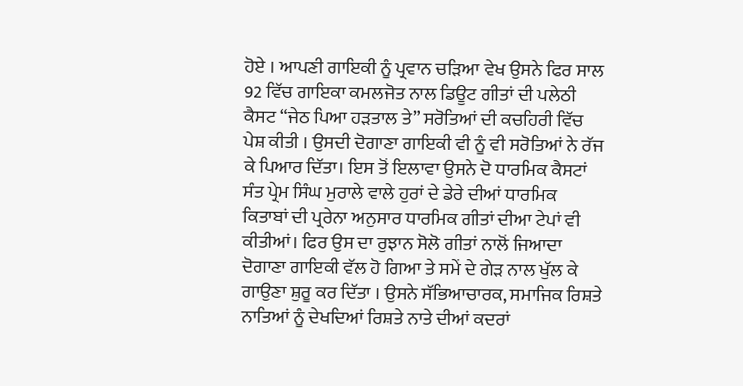ਹੋਏ । ਆਪਣੀ ਗਾਇਕੀ ਨੂੰ ਪ੍ਰਵਾਨ ਚੜਿਆ ਵੇਖ ਉਸਨੇ ਫਿਰ ਸਾਲ 92 ਵਿੱਚ ਗਾਇਕਾ ਕਮਲਜੋਤ ਨਾਲ ਡਿਊਟ ਗੀਤਾਂ ਦੀ ਪਲੇਠੀ ਕੈਸਟ “ਜੇਠ ਪਿਆ ਹੜਤਾਲ ਤੇ” ਸਰੋਤਿਆਂ ਦੀ ਕਚਹਿਰੀ ਵਿੱਚ ਪੇਸ਼ ਕੀਤੀ । ਉਸਦੀ ਦੋਗਾਣਾ ਗਾਇਕੀ ਵੀ ਨੂੰ ਵੀ ਸਰੋਤਿਆਂ ਨੇ ਰੱਜ ਕੇ ਪਿਆਰ ਦਿੱਤਾ। ਇਸ ਤੋਂ ਇਲਾਵਾ ਉਸਨੇ ਦੋ ਧਾਰਮਿਕ ਕੈਸਟਾਂ ਸੰਤ ਪ੍ਰੇਮ ਸਿੰਘ ਮੁਰਾਲੇ ਵਾਲੇ ਹੁਰਾਂ ਦੇ ਡੇਰੇ ਦੀਆਂ ਧਾਰਮਿਕ ਕਿਤਾਬਾਂ ਦੀ ਪ੍ਰਰੇਨਾ ਅਨੁਸਾਰ ਧਾਰਮਿਕ ਗੀਤਾਂ ਦੀਆ ਟੇਪਾਂ ਵੀ ਕੀਤੀਆਂ। ਫਿਰ ਉਸ ਦਾ ਰੁਝਾਨ ਸੋਲੋ ਗੀਤਾਂ ਨਾਲੋਂ ਜਿਆਦਾ ਦੋਗਾਣਾ ਗਾਇਕੀ ਵੱਲ ਹੋ ਗਿਆ ਤੇ ਸਮੇਂ ਦੇ ਗੇੜ ਨਾਲ ਖੁੱਲ ਕੇ ਗਾਉਣਾ ਸ਼ੁਰੂ ਕਰ ਦਿੱਤਾ । ਉਸਨੇ ਸੱਭਿਆਚਾਰਕ, ਸਮਾਜਿਕ ਰਿਸ਼ਤੇ ਨਾਤਿਆਂ ਨੂੰ ਦੇਖਦਿਆਂ ਰਿਸ਼ਤੇ ਨਾਤੇ ਦੀਆਂ ਕਦਰਾਂ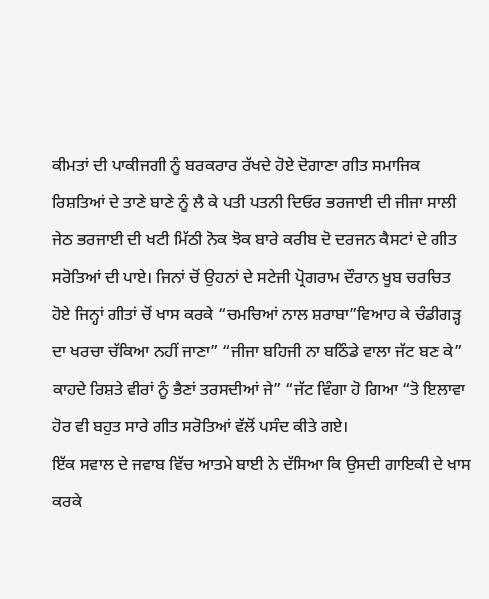ਕੀਮਤਾਂ ਦੀ ਪਾਕੀਜਗੀ ਨੂੰ ਬਰਕਰਾਰ ਰੱਖਦੇ ਹੋਏ ਦੋਗਾਣਾ ਗੀਤ ਸਮਾਜਿਕ ਰਿਸ਼ਤਿਆਂ ਦੇ ਤਾਣੇ ਬਾਣੇ ਨੂੰ ਲੈ ਕੇ ਪਤੀ ਪਤਨੀ ਦਿਓਰ ਭਰਜਾਈ ਦੀ ਜੀਜਾ ਸਾਲੀ ਜੇਠ ਭਰਜਾਈ ਦੀ ਖਟੀ ਮਿੱਠੀ ਨੋਕ ਝੋਕ ਬਾਰੇ ਕਰੀਬ ਦੋ ਦਰਜਨ ਕੈਸਟਾਂ ਦੇ ਗੀਤ ਸਰੋਤਿਆਂ ਦੀ ਪਾਏ। ਜਿਨਾਂ ਚੋਂ ਉਹਨਾਂ ਦੇ ਸਟੇਜੀ ਪ੍ਰੋਗਰਾਮ ਦੌਰਾਨ ਖੂਬ ਚਰਚਿਤ ਹੋਏ ਜਿਨ੍ਹਾਂ ਗੀਤਾਂ ਚੋਂ ਖਾਸ ਕਰਕੇ “ਚਮਚਿਆਂ ਨਾਲ ਸ਼ਰਾਬਾ”ਵਿਆਹ ਕੇ ਚੰਡੀਗੜ੍ਹ ਦਾ ਖਰਚਾ ਚੱਕਿਆ ਨਹੀਂ ਜਾਣਾ” “ਜੀਜਾ ਬਹਿਜੀ ਨਾ ਬਠਿੰਡੇ ਵਾਲਾ ਜੱਟ ਬਣ ਕੇ” ਕਾਹਦੇ ਰਿਸ਼ਤੇ ਵੀਰਾਂ ਨੂੰ ਭੈਣਾਂ ਤਰਸਦੀਆਂ ਜੇ” “ਜੱਟ ਵਿੰਗਾ ਹੋ ਗਿਆ “ਤੋ ਇਲਾਵਾ ਹੋਰ ਵੀ ਬਹੁਤ ਸਾਰੇ ਗੀਤ ਸਰੋਤਿਆਂ ਵੱਲੋਂ ਪਸੰਦ ਕੀਤੇ ਗਏ।
ਇੱਕ ਸਵਾਲ ਦੇ ਜਵਾਬ ਵਿੱਚ ਆਤਮੇ ਬਾਈ ਨੇ ਦੱਸਿਆ ਕਿ ਉਸਦੀ ਗਾਇਕੀ ਦੇ ਖਾਸ ਕਰਕੇ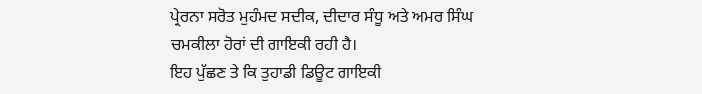ਪ੍ਰੇਰਨਾ ਸਰੋਤ ਮੁਹੰਮਦ ਸਦੀਕ, ਦੀਦਾਰ ਸੰਧੂ ਅਤੇ ਅਮਰ ਸਿੰਘ ਚਮਕੀਲਾ ਹੋਰਾਂ ਦੀ ਗਾਇਕੀ ਰਹੀ ਹੈ।
ਇਹ ਪੁੱਛਣ ਤੇ ਕਿ ਤੁਹਾਡੀ ਡਿਊਟ ਗਾਇਕੀ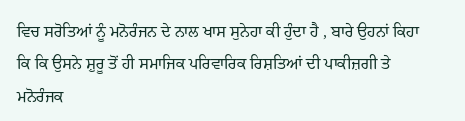ਵਿਚ ਸਰੋਤਿਆਂ ਨੂੰ ਮਨੋਰੰਜਨ ਦੇ ਨਾਲ ਖਾਸ ਸੁਨੇਹਾ ਕੀ ਹੁੰਦਾ ਹੈ , ਬਾਰੇ ਉਹਨਾਂ ਕਿਹਾ ਕਿ ਕਿ ਉਸਨੇ ਸ਼ੁਰੂ ਤੋਂ ਹੀ ਸਮਾਜਿਕ ਪਰਿਵਾਰਿਕ ਰਿਸ਼ਤਿਆਂ ਦੀ ਪਾਕੀਜ਼ਗੀ ਤੇ ਮਨੋਰੰਜਕ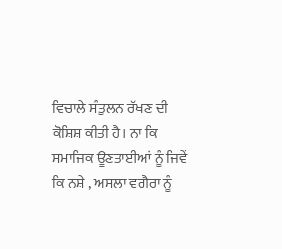ਵਿਚਾਲੇ ਸੰਤੁਲਨ ਰੱਖਣ ਦੀ ਕੋਸ਼ਿਸ਼ ਕੀਤੀ ਹੈ। ਨਾ ਕਿ ਸਮਾਜਿਕ ਊਣਤਾਈਆਂ ਨੂੰ ਜਿਵੇਂ ਕਿ ਨਸ਼ੇ , ਅਸਲਾ ਵਗੈਰਾ ਨੂੰ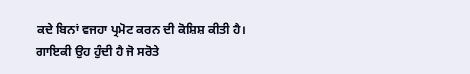ਕਦੇ ਬਿਨਾਂ ਵਜਹਾ ਪ੍ਰਮੋਟ ਕਰਨ ਦੀ ਕੋਸ਼ਿਸ਼ ਕੀਤੀ ਹੈ। ਗਾਇਕੀ ਉਹ ਹੁੰਦੀ ਹੈ ਜੋ ਸਰੋਤੇ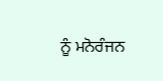ਨੂੰ ਮਨੋਰੰਜਨ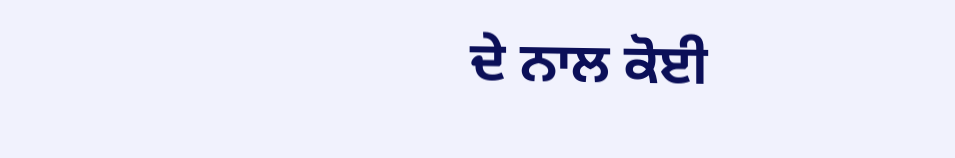ਦੇ ਨਾਲ ਕੋਈ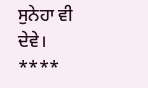ਸੁਨੇਹਾ ਵੀ ਦੇਵੇ।
****